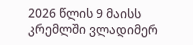2026 წლის 9 მაისს
კრემლში ვლადიმერ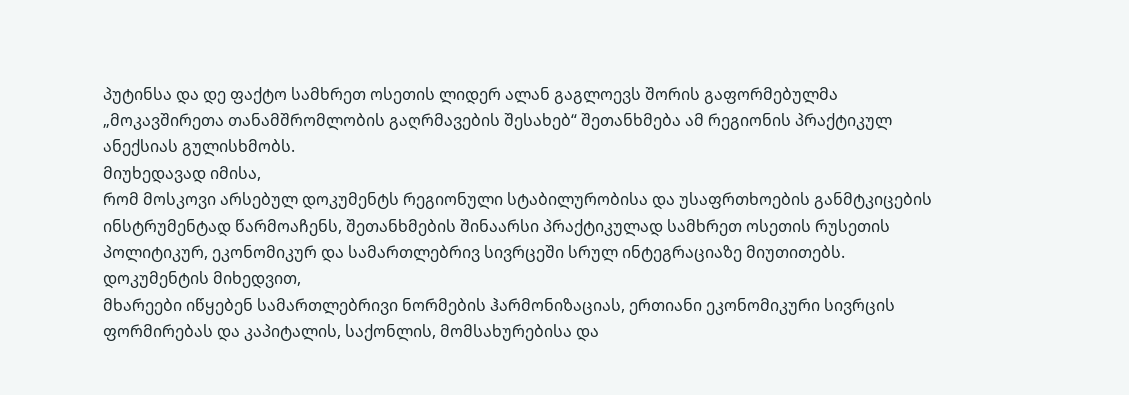პუტინსა და დე ფაქტო სამხრეთ ოსეთის ლიდერ ალან გაგლოევს შორის გაფორმებულმა
„მოკავშირეთა თანამშრომლობის გაღრმავების შესახებ“ შეთანხმება ამ რეგიონის პრაქტიკულ
ანექსიას გულისხმობს.
მიუხედავად იმისა,
რომ მოსკოვი არსებულ დოკუმენტს რეგიონული სტაბილურობისა და უსაფრთხოების განმტკიცების
ინსტრუმენტად წარმოაჩენს, შეთანხმების შინაარსი პრაქტიკულად სამხრეთ ოსეთის რუსეთის
პოლიტიკურ, ეკონომიკურ და სამართლებრივ სივრცეში სრულ ინტეგრაციაზე მიუთითებს.
დოკუმენტის მიხედვით,
მხარეები იწყებენ სამართლებრივი ნორმების ჰარმონიზაციას, ერთიანი ეკონომიკური სივრცის
ფორმირებას და კაპიტალის, საქონლის, მომსახურებისა და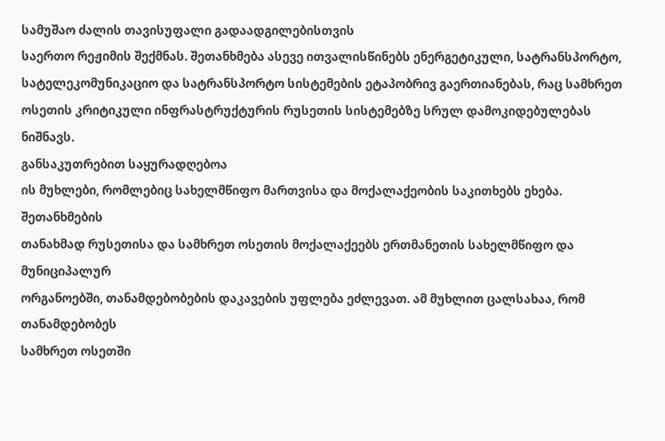სამუშაო ძალის თავისუფალი გადაადგილებისთვის
საერთო რეჟიმის შექმნას. შეთანხმება ასევე ითვალისწინებს ენერგეტიკული, სატრანსპორტო,
სატელეკომუნიკაციო და სატრანსპორტო სისტემების ეტაპობრივ გაერთიანებას, რაც სამხრეთ
ოსეთის კრიტიკული ინფრასტრუქტურის რუსეთის სისტემებზე სრულ დამოკიდებულებას ნიშნავს.
განსაკუთრებით საყურადღებოა
ის მუხლები, რომლებიც სახელმწიფო მართვისა და მოქალაქეობის საკითხებს ეხება. შეთანხმების
თანახმად რუსეთისა და სამხრეთ ოსეთის მოქალაქეებს ერთმანეთის სახელმწიფო და მუნიციპალურ
ორგანოებში, თანამდებობების დაკავების უფლება ეძლევათ. ამ მუხლით ცალსახაა, რომ თანამდებობეს
სამხრეთ ოსეთში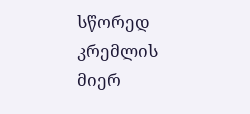სწორედ კრემლის მიერ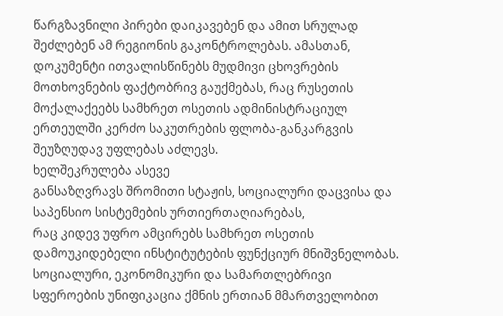წარგზავნილი პირები დაიკავებენ და ამით სრულად
შეძლებენ ამ რეგიონის გაკონტროლებას. ამასთან, დოკუმენტი ითვალისწინებს მუდმივი ცხოვრების
მოთხოვნების ფაქტობრივ გაუქმებას, რაც რუსეთის მოქალაქეებს სამხრეთ ოსეთის ადმინისტრაციულ
ერთეულში კერძო საკუთრების ფლობა-განკარგვის შეუზღუდავ უფლებას აძლევს.
ხელშეკრულება ასევე
განსაზღვრავს შრომითი სტაჟის, სოციალური დაცვისა და საპენსიო სისტემების ურთიერთაღიარებას,
რაც კიდევ უფრო ამცირებს სამხრეთ ოსეთის დამოუკიდებელი ინსტიტუტების ფუნქციურ მნიშვნელობას.
სოციალური, ეკონომიკური და სამართლებრივი სფეროების უნიფიკაცია ქმნის ერთიან მმართველობით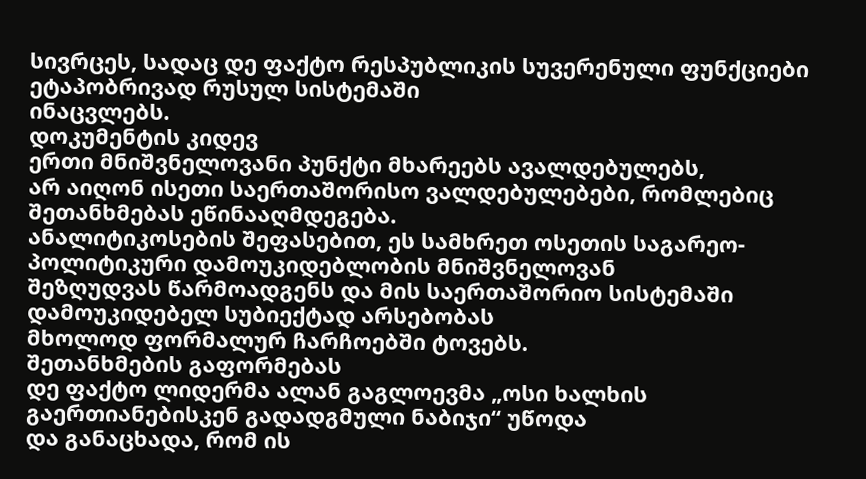სივრცეს, სადაც დე ფაქტო რესპუბლიკის სუვერენული ფუნქციები ეტაპობრივად რუსულ სისტემაში
ინაცვლებს.
დოკუმენტის კიდევ
ერთი მნიშვნელოვანი პუნქტი მხარეებს ავალდებულებს,
არ აიღონ ისეთი საერთაშორისო ვალდებულებები, რომლებიც შეთანხმებას ეწინააღმდეგება.
ანალიტიკოსების შეფასებით, ეს სამხრეთ ოსეთის საგარეო-პოლიტიკური დამოუკიდებლობის მნიშვნელოვან
შეზღუდვას წარმოადგენს და მის საერთაშორიო სისტემაში დამოუკიდებელ სუბიექტად არსებობას
მხოლოდ ფორმალურ ჩარჩოებში ტოვებს.
შეთანხმების გაფორმებას
დე ფაქტო ლიდერმა ალან გაგლოევმა „ოსი ხალხის გაერთიანებისკენ გადადგმული ნაბიჯი“ უწოდა
და განაცხადა, რომ ის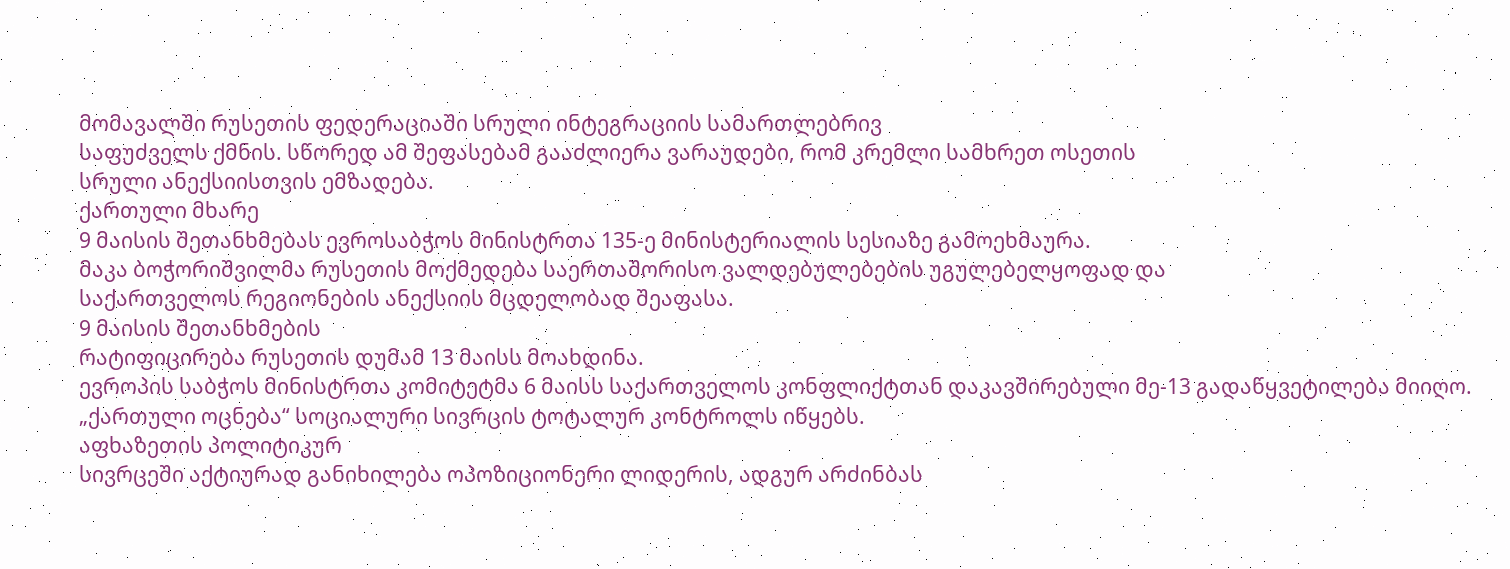მომავალში რუსეთის ფედერაციაში სრული ინტეგრაციის სამართლებრივ
საფუძველს ქმნის. სწორედ ამ შეფასებამ გააძლიერა ვარაუდები, რომ კრემლი სამხრეთ ოსეთის
სრული ანექსიისთვის ემზადება.
ქართული მხარე
9 მაისის შეთანხმებას ევროსაბჭოს მინისტრთა 135-ე მინისტერიალის სესიაზე გამოეხმაურა.
მაკა ბოჭორიშვილმა რუსეთის მოქმედება საერთაშორისო ვალდებულებების უგულებელყოფად და
საქართველოს რეგიონების ანექსიის მცდელობად შეაფასა.
9 მაისის შეთანხმების
რატიფიცირება რუსეთის დუმამ 13 მაისს მოახდინა.
ევროპის საბჭოს მინისტრთა კომიტეტმა 6 მაისს საქართველოს კონფლიქტთან დაკავშირებული მე-13 გადაწყვეტილება მიიღო.
„ქართული ოცნება“ სოციალური სივრცის ტოტალურ კონტროლს იწყებს.
აფხაზეთის პოლიტიკურ
სივრცეში აქტიურად განიხილება ოპოზიციონერი ლიდერის, ადგურ არძინბას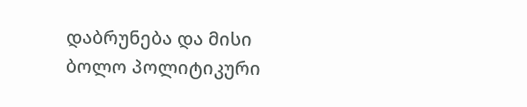დაბრუნება და მისი
ბოლო პოლიტიკური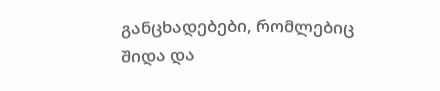განცხადებები, რომლებიც შიდა და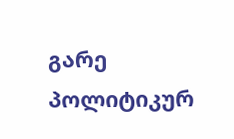გარე პოლიტიკურ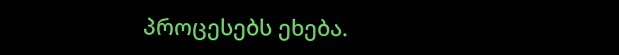პროცესებს ეხება.